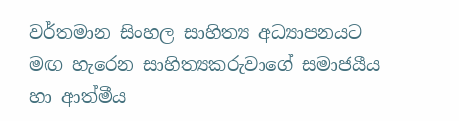වර්තමාන සිංහල සාහිත්‍ය අධ්‍යාපනයට මඟ හැරෙන සාහිත්‍යකරුවාගේ සමාජයීය හා ආත්මීය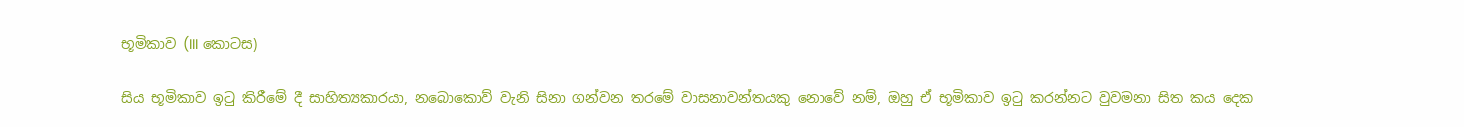භූමිකාව (III කොටස)

සිය භූමිකාව ඉටු කිරීමේ දී සාහිත්‍යකාරයා, නබොකොව් වැනි සිනා ගන්වන තරමේ වාසනාවන්තයකු නොවේ නම්, ඔහු ඒ භූමිකාව ඉටු කරන්නට වුවමනා සිත කය දෙක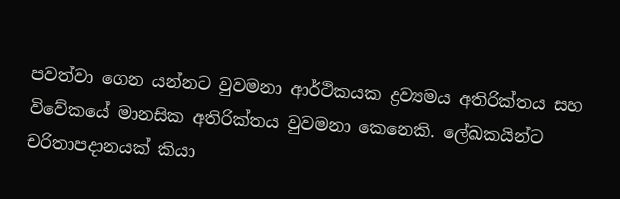පවත්වා ගෙන යන්නට වුවමනා ආර්ථිකයක ද්‍රව්‍යමය අතිරික්තය සහ විවේකයේ මානසික අතිරික්තය වුවමනා කෙනෙකි. ලේඛකයින්ට චරිතාපදානයක් කියා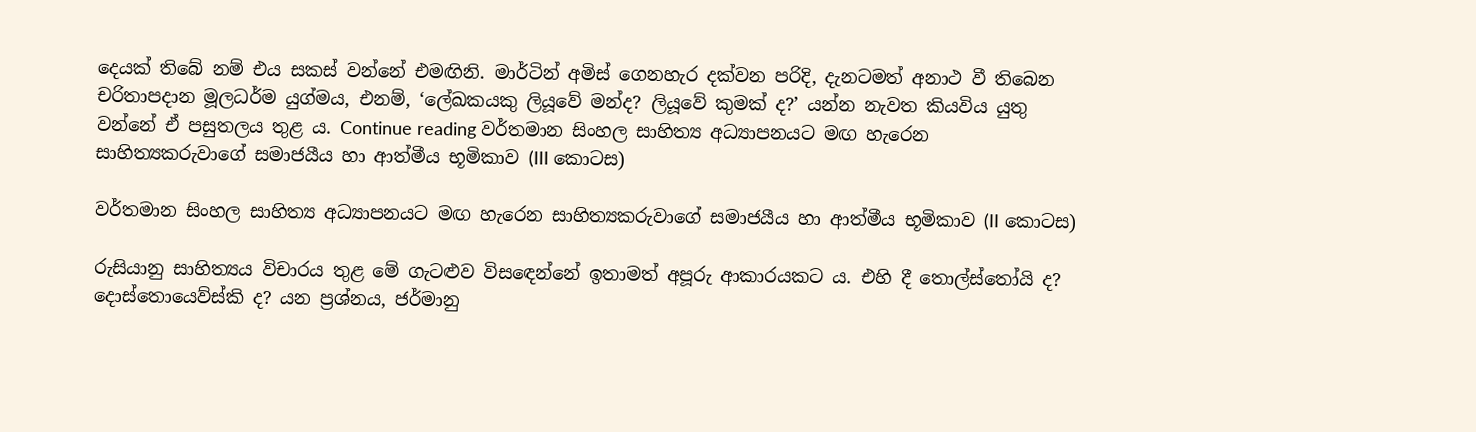දෙයක් තිබේ නම් එය සකස් වන්නේ එමඟිනි. මාර්ටින් අමිස් ගෙනහැර දක්වන පරිදි, දැනටමත් අනාථ වී තිබෙන චරිතාපදාන මූලධර්ම යුග්මය, එනම්, ‘ලේඛකයකු ලියූවේ මන්ද? ලියූවේ කුමක් ද?’ යන්න නැවත කියවිය යුතු වන්නේ ඒ පසුතලය තුළ ය. Continue reading වර්තමාන සිංහල සාහිත්‍ය අධ්‍යාපනයට මඟ හැරෙන සාහිත්‍යකරුවාගේ සමාජයීය හා ආත්මීය භූමිකාව (III කොටස)

වර්තමාන සිංහල සාහිත්‍ය අධ්‍යාපනයට මඟ හැරෙන සාහිත්‍යකරුවාගේ සමාජයීය හා ආත්මීය භූමිකාව (II කොටස)

රුසියානු සාහිත්‍යය විචාරය තුළ මේ ගැටළුව විස‍ඳෙන්නේ ඉතාමත් අපූරු ආකාරයකට ය. එහි දී තොල්ස්තෝයි ද? දොස්තොයෙව්ස්කි ද? යන ප්‍රශ්නය, ජර්මානු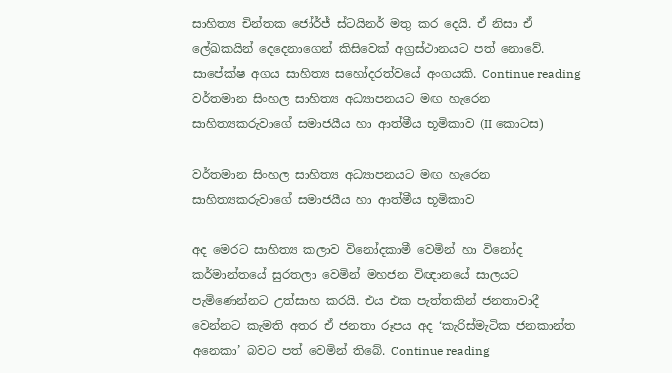සාහිත්‍ය චින්තක ජෝර්ජ් ස්ටයිනර් මතු කර දෙයි. ඒ නිසා ඒ ලේඛකයින් දෙදෙනාගෙන් කිසිවෙක් අග්‍රස්ථානයට පත් නොවේ. සාපේක්ෂ අගය සාහිත්‍ය සහෝදරත්වයේ අංගයකි. Continue reading වර්තමාන සිංහල සාහිත්‍ය අධ්‍යාපනයට මඟ හැරෙන සාහිත්‍යකරුවාගේ සමාජයීය හා ආත්මීය භූමිකාව (II කොටස)

වර්තමාන සිංහල සාහිත්‍ය අධ්‍යාපනයට මඟ හැරෙන සාහිත්‍යකරුවාගේ සමාජයීය හා ආත්මීය භූමිකාව

අද මෙරට සාහිත්‍ය කලාව විනෝදකාමී වෙමින් හා විනෝද කර්මාන්තයේ සුරතලා වෙමින් මහජන විඥානයේ සාලයට පැමිණෙන්නට උත්සාහ කරයි. එය එක පැත්තකින් ජනතාවාදී වෙන්නට කැමති අතර ඒ ජනතා රූපය අද ‘කැරිස්මැටික ජනකාන්ත අනෙකා’ බවට පත් වෙමින් තිබේ. Continue reading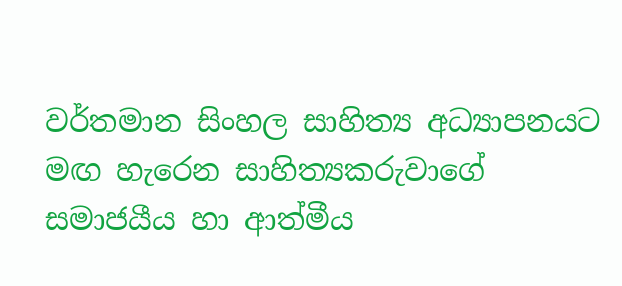වර්තමාන සිංහල සාහිත්‍ය අධ්‍යාපනයට මඟ හැරෙන සාහිත්‍යකරුවාගේ සමාජයීය හා ආත්මීය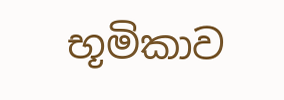භූමිකාව